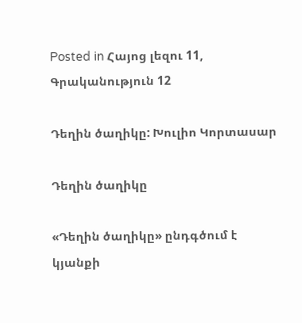Posted in Հայոց լեզու 11, Գրականություն 12

Դեղին ծաղիկը: Խուլիո Կորտասար

Դեղին ծաղիկը

«Դեղին ծաղիկը» ընդգծում է կյանքի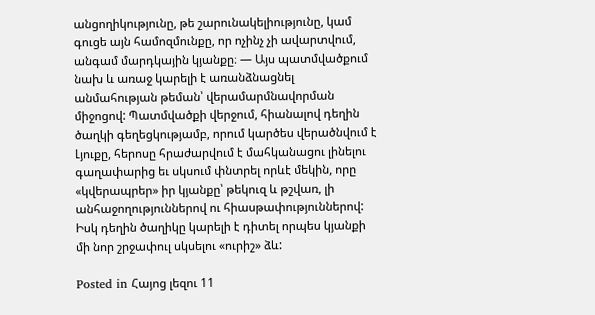անցողիկությունը, թե շարունակելիությունը, կամ գուցե այն համոզմունքը, որ ոչինչ չի ավարտվում, անգամ մարդկային կյանքը։ — Այս պատմվածքում նախ և առաջ կարելի է առանձնացնել անմահության թեման՝ վերամարմնավորման միջոցով: Պատմվածքի վերջում, հիանալով դեղին ծաղկի գեղեցկությամբ, որում կարծես վերածնվում է Լյուքը, հերոսը հրաժարվում է մահկանացու լինելու գաղափարից եւ սկսում փնտրել որևէ մեկին, որը «կվերապրեր» իր կյանքը՝ թեկուզ և թշվառ, լի անհաջողություններով ու հիասթափություններով: Իսկ դեղին ծաղիկը կարելի է դիտել որպես կյանքի մի նոր շրջափուլ սկսելու «ուրիշ» ձև:

Posted in Հայոց լեզու 11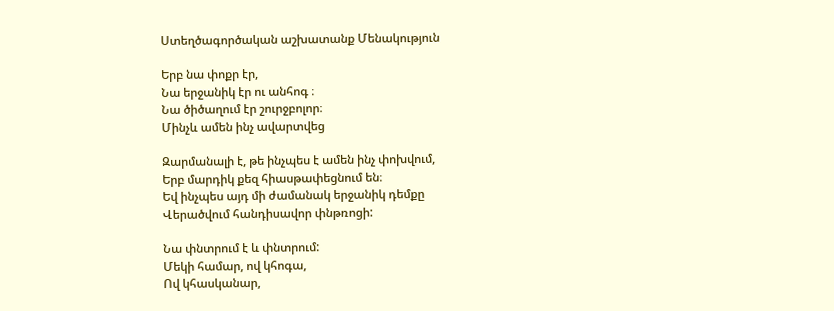Ստեղծագործական աշխատանք Մենակություն

Երբ նա փոքր էր,
Նա երջանիկ էր ու անհոգ ։
Նա ծիծաղում էր շուրջբոլոր։
Մինչև ամեն ինչ ավարտվեց

Զարմանալի է, թե ինչպես է ամեն ինչ փոխվում,
Երբ մարդիկ քեզ հիասթափեցնում են։
Եվ ինչպես այդ մի ժամանակ երջանիկ դեմքը
Վերածվում հանդիսավոր փնթռոցի:

Նա փնտրում է և փնտրում:
Մեկի համար, ով կհոգա,
Ով կհասկանար,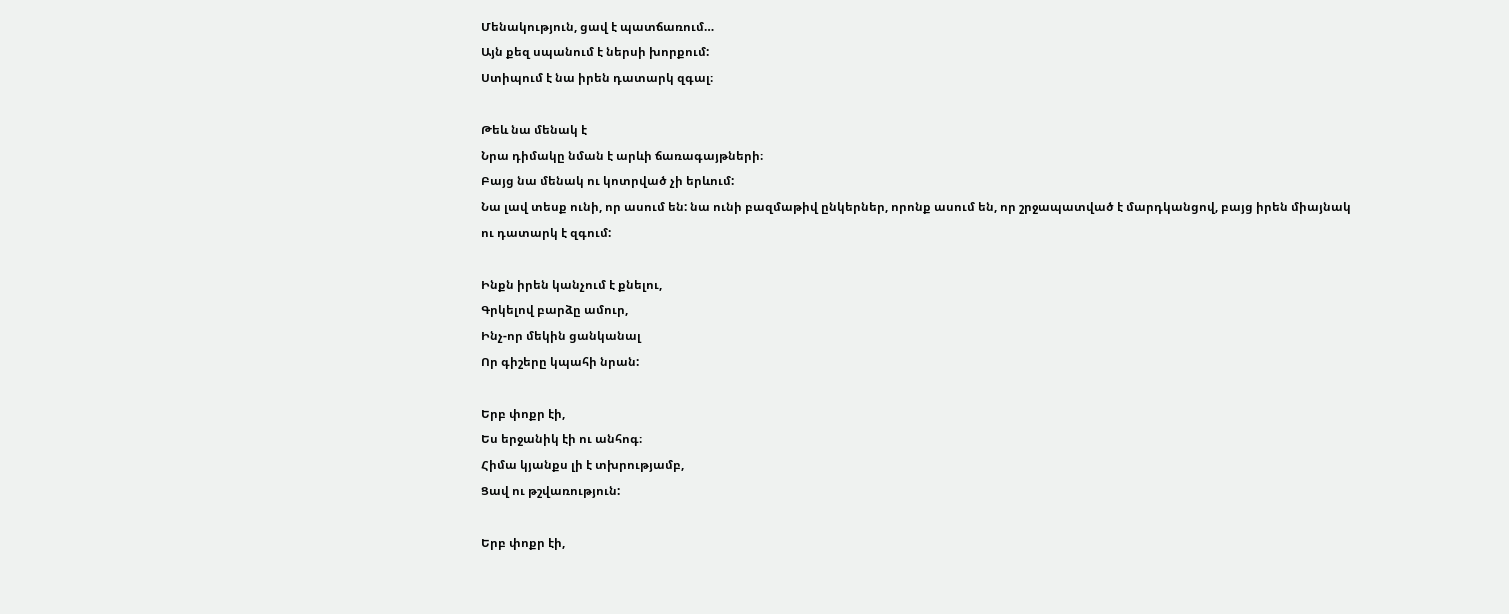Մենակություն, ցավ է պատճառում…
Այն քեզ սպանում է ներսի խորքում:
Ստիպում է նա իրեն դատարկ զգալ։

Թեև նա մենակ է
Նրա դիմակը նման է արևի ճառագայթների։
Բայց նա մենակ ու կոտրված չի երևում:
Նա լավ տեսք ունի, որ ասում են: նա ունի բազմաթիվ ընկերներ, որոնք ասում են, որ շրջապատված է մարդկանցով, բայց իրեն միայնակ ու դատարկ է զգում:

Ինքն իրեն կանչում է քնելու,
Գրկելով բարձը ամուր,
Ինչ-որ մեկին ցանկանալ
Որ գիշերը կպահի նրան:

Երբ փոքր էի,
Ես երջանիկ էի ու անհոգ։
Հիմա կյանքս լի է տխրությամբ,
Ցավ ու թշվառություն:

Երբ փոքր էի,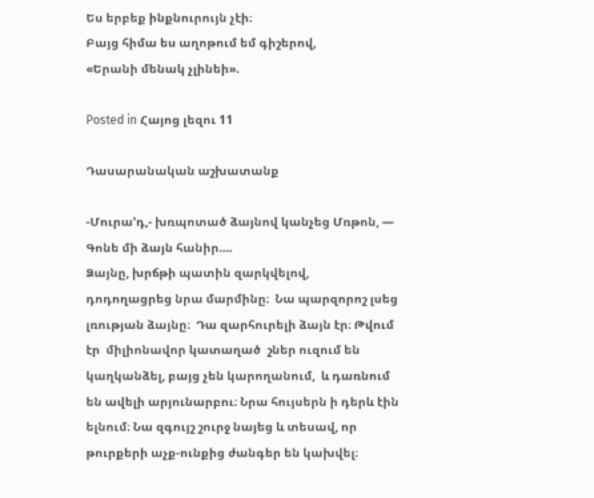Ես երբեք ինքնուրույն չէի։
Բայց հիմա ես աղոթում եմ գիշերով,
«Երանի մենակ չլինեի».

Posted in Հայոց լեզու 11

Դասարանական աշխատանք

-Մուրա’դ,- խռպոտած ձայնով կանչեց Մռթոն, — Գոնե մի ձայն հանիր….
Ձայնը, խրճթի պատին զարկվելով,  դոդողացրեց նրա մարմինը։  Նա պարզորոշ լսեց լռության ձայնը։  Դա զարհուրելի ձայն էր։ Թվում էր  միլիոնավոր կատաղած  շներ ուզում են կաղկանձել, բայց չեն կարողանում,  և դառնում են ավելի արյունարբու։ Նրա հույսերն ի դերև էին ելնում։ Նա զգույշ շուրջ նայեց և տեսավ, որ թուրքերի աչք-ունքից ժանգեր են կախվել։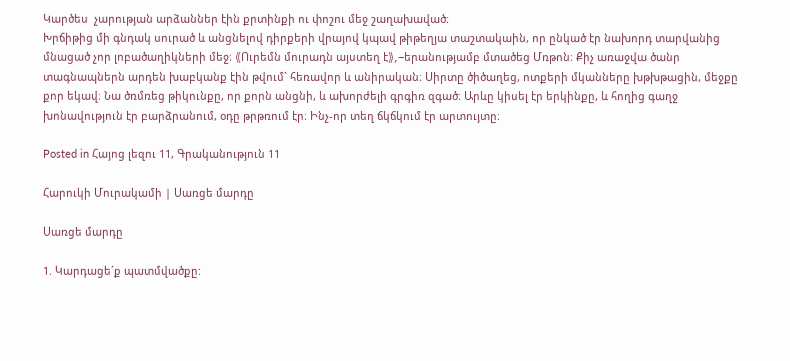Կարծես  չարության արձաններ էին քրտինքի ու փոշու մեջ շաղախաված։
Խրճիթից մի գնդակ սուրած և անցնելով դիրքերի վրայով կպավ թիթեղյա տաշտակաին, որ ընկած էր նախորդ տարվանից մնացած չոր լոբածաղիկների մեջ։ 《Ուրեմն մուրադն այստեղ է》,-երանությամբ մտածեց Մռթոն։ Քիչ առաջվա ծանր տագնապներն արդեն խաբկանք էին թվում` հեռավոր և անիրական։ Սիրտը ծիծաղեց, ոտքերի մկանները խթխթացին, մեջքը քոր եկավ։ Նա ծռմռեց թիկունքը, որ քորն անցնի, և ախորժելի գրգիռ զգած։ Արևը կիսել էր երկինքը, և հողից գաղջ խոնավություն էր բարձրանում, օդը թրթռում էր։ Ինչ-որ տեղ ճկճկում էր արտույտը։

Posted in Հայոց լեզու 11, Գրականություն 11

Հարուկի Մուրակամի | Սառցե մարդը

Սառցե մարդը

1. Կարդացե´ք պատմվածքը: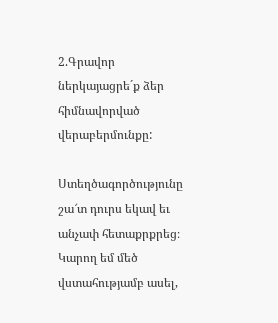2.Գրավոր ներկայացրե´ք ձեր հիմնավորված վերաբերմունքը:

Ստեղծագործությունը շա՜տ դուրս եկավ եւ անչափ հետաքրքրեց։ Կարող եմ մեծ վստահությամբ ասել,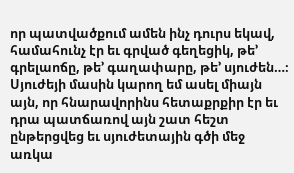որ պատվածքում ամեն ինչ դուրս եկավ, համահունչ էր եւ գրված գեղեցիկ, թե’ գրելաոճը, թե’ գաղափարը, թե’ սյուժեն…։ Սյուժեյի մասին կարող եմ ասել միայն այն, որ հնարավորինս հետաքրքիր էր եւ դրա պատճառով այն շատ հեշտ ընթերցվեց եւ սյուժետային գծի մեջ առկա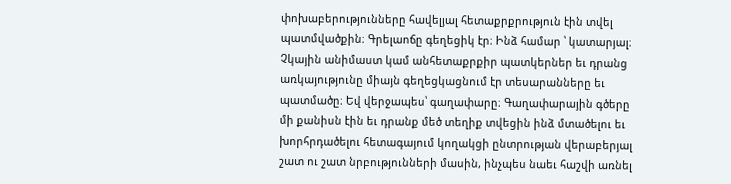փոխաբերությունները հավելյալ հետաքրքրություն էին տվել պատմվածքին։ Գրելաոճը գեղեցիկ էր։ Ինձ համար ՝ կատարյալ։ Չկային անիմաստ կամ անհետաքրքիր պատկերներ եւ դրանց առկայությունը միայն գեղեցկացնում էր տեսարանները եւ պատմածը։ Եվ վերջապես՝ գաղափարը։ Գաղափարային գծերը մի քանիսն էին եւ դրանք մեծ տեղիք տվեցին ինձ մտածելու եւ խորհրդածելու հետագայում կողակցի ընտրության վերաբերյալ շատ ու շատ նրբությունների մասին, ինչպես նաեւ հաշվի առնել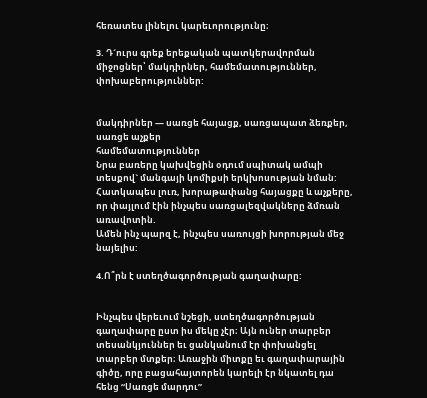հեռատես լինելու կարեւորությունը։

3. Դ´ուրս գրեք երեքական պատկերավորման միջոցներ՝ մակդիրներ, համեմատություններ, փոխաբերություններ:


մակդիրներ — սառցե հայացք, սառցապատ ձեռքեր, սառցե աչքեր
համեմատություններ
Նրա բառերը կախվեցին օդում սպիտակ ամպի տեսքով` մանգայի կոմիքսի երկխոսության նման:
Հատկապես լուռ, խորաթափանց հայացքը և աչքերը, որ փայլում էին ինչպես սառցալեզվակները ձմռան առավոտին.
Ամեն ինչ պարզ է, ինչպես սառույցի խորության մեջ նայելիս:

4.Ո՞րն է ստեղծագործության գաղափարը:


Ինչպես վերեւում նշեցի, ստեղծագործության գաղափարը ըստ իս մեկը չէր։ Այն ուներ տարբեր տեսանկյուններ եւ ցանկանում էր փոխանցել տարբեր մտքեր։ Առաջին միտքը եւ գաղափարային գիծը, որը բացահայտորեն կարելի էր նկատել դա հենց “Սառցե մարդու”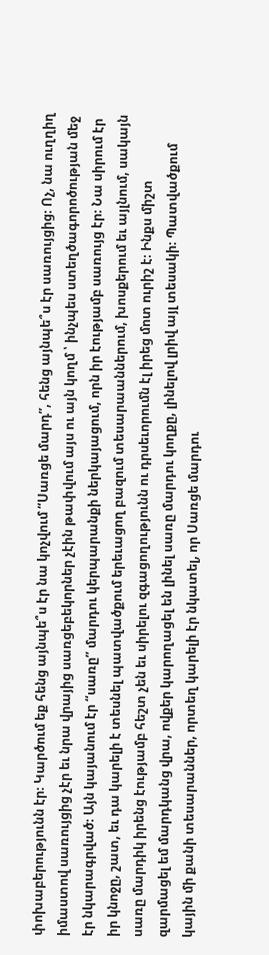փոխաբերությունն էր։ Կարծում եք հենց այնպե՞ս էր նա կոչվում “Սառցե մարդ”, հենց այնպե՞ս էր սառույցից։ Ոչ, նա ուղղիղ իմաստով սառույցից չէր եւ նրա վրայից սառցեբեկորներ չէին թափվում այս ու այն կողմ ՝ ինչպես ստեղծագորոծության մեջ էր նկարագրված։ Այն կայանում էր “սառը” մարդու կերպարանքի ներկայացում, որն իր էությամբ սառույց էր։ Նա սիրում էր իր կնոջը, շատ, եւ դա կարելի է տեսնել պատվածքում երեւացող բազում տեսարաաններում, խոսքերում եւ այլնում, սակայն սառը մարդիկ իրենց էությամբ հեշտ չեն եւ սիրելու զգացողությունն ու դրսեւորումն էլ իրեց մոտ ուրիշ է։ Ինքս միշտ զարմացել եմ մարդկանց վրա, ովքեր կարողացել են լինել սառը մարդու կողքը, լինելով լրիվ այլ տեսակի։ Պատվածքում կային մի քանի տեսարաններ, որտեղ կարելի էր նկատել, որ Սառցե մարդու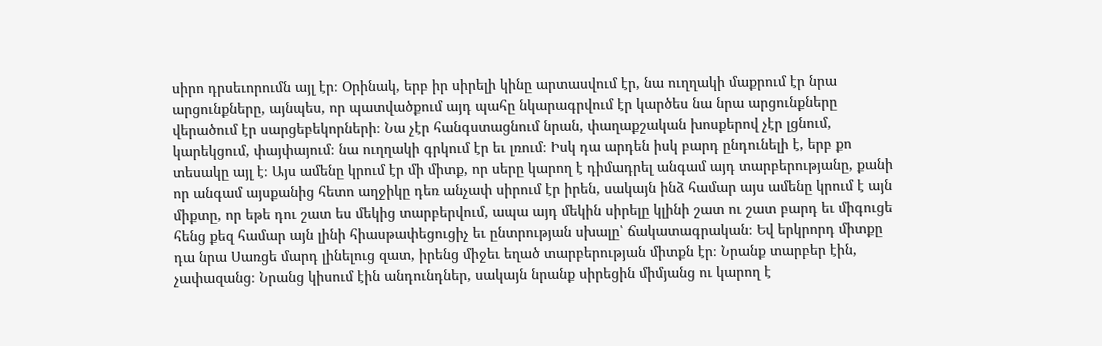սիրո դրսեւորումն այլ էր։ Օրինակ, երբ իր սիրելի կինը արտասվում էր, նա ուղղակի մաքրում էր նրա արցունքները, այնպես, որ պատվածքում այդ պահը նկարագրվում էր կարծես նա նրա արցունքները վերածում էր սարցեբեկորների։ Նա չէր հանգստացնում նրան, փաղաքշական խոսքերով չէր լցնում, կարեկցում, փայփայում։ նա ուղղակի գրկում էր եւ լռում։ Իսկ դա արդեն իսկ բարդ ընդունելի է, երբ քո տեսակը այլ է։ Այս ամենը կրում էր մի միտք, որ սերը կարող է դիմադրել անգամ այդ տարբերությանը, քանի որ անգամ այսքանից հետո աղջիկը դեռ անչափ սիրում էր իրեն, սակայն ինձ համար այս ամենը կրում է այն միքտը, որ եթե դու շատ ես մեկից տարբերվում, ապա այդ մեկին սիրելը կլինի շատ ու շատ բարդ եւ միգուցե հենց քեզ համար այն լինի հիասթափեցուցիչ եւ ընտրության սխալը՝ ճակատագրական։ Եվ երկրորդ միտքը դա նրա Սառցե մարդ լինելուց զատ, իրենց միջեւ եղած տարբերության միտքն էր։ Նրանք տարբեր էին, չափազանց։ Նրանց կիսում էին անդունդներ, սակայն նրանք սիրեցին միմյանց ու կարող է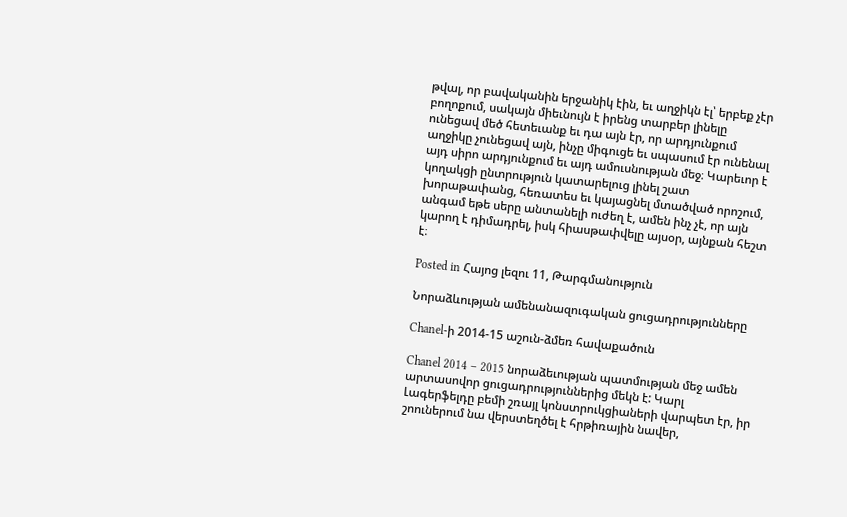թվալ, որ բավականին երջանիկ էին, եւ աղջիկն էլ՝ երբեք չէր բողոքում, սակայն միեւնույն է իրենց տարբեր լինելը ունեցավ մեծ հետեւանք եւ դա այն էր, որ արդյունքում աղջիկը չունեցավ այն, ինչը միգուցե եւ սպասում էր ունենալ այդ սիրո արդյունքում եւ այդ ամուսնության մեջ։ Կարեւոր է կողակցի ընտրություն կատարելուց լինել շատ խորաթափանց, հեռատես եւ կայացնել մտածված որոշում, անգամ եթե սերը անտանելի ուժեղ է, ամեն ինչ չէ, որ այն կարող է դիմադրել, իսկ հիասթափվելը այսօր, այնքան հեշտ է։

Posted in Հայոց լեզու 11, Թարգմանություն

Նորաձևության ամենանազուգական ցուցադրությունները

Chanel-ի 2014-15 աշուն-ձմեռ հավաքածուն

Chanel 2014 – 2015 նորաձեւության պատմության մեջ ամեն արտասովոր ցուցադրություններից մեկն է: Կարլ Լագերֆելդը բեմի շռայլ կոնստրուկցիաների վարպետ էր, իր շոուներում նա վերստեղծել է հրթիռային նավեր,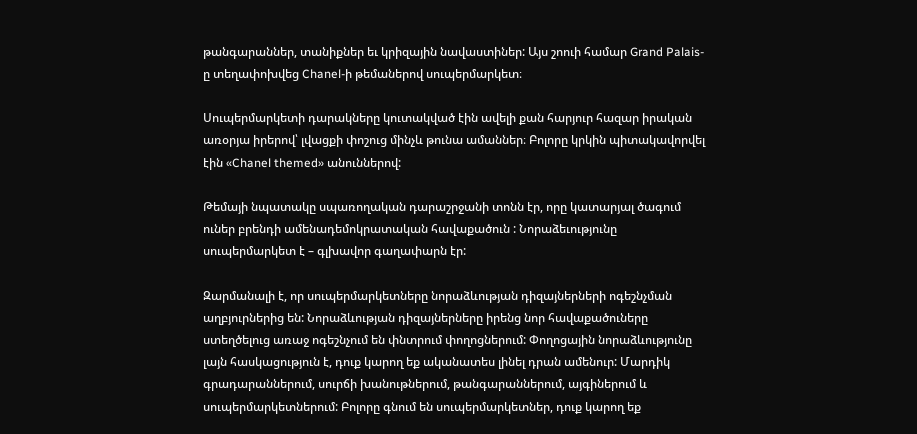թանգարաններ, տանիքներ եւ կրիզային նավաստիներ: Այս շոուի համար Grand Palais-ը տեղափոխվեց Chanel-ի թեմաներով սուպերմարկետ։

Սուպերմարկետի դարակները կուտակված էին ավելի քան հարյուր հազար իրական առօրյա իրերով՝ լվացքի փոշուց մինչև թունա ամաններ։ Բոլորը կրկին պիտակավորվել էին «Chanel themed» անուններով:

Թեմայի նպատակը սպառողական դարաշրջանի տոնն էր, որը կատարյալ ծագում ուներ բրենդի ամենադեմոկրատական հավաքածուն : Նորաձեւությունը սուպերմարկետ է – գլխավոր գաղափարն էր:

Զարմանալի է, որ սուպերմարկետները նորաձևության դիզայներների ոգեշնչման աղբյուրներից են: Նորաձևության դիզայներները իրենց նոր հավաքածուները ստեղծելուց առաջ ոգեշնչում են փնտրում փողոցներում: Փողոցային նորաձևությունը լայն հասկացություն է, դուք կարող եք ականատես լինել դրան ամենուր: Մարդիկ գրադարաններում, սուրճի խանութներում, թանգարաններում, այգիներում և սուպերմարկետներում: Բոլորը գնում են սուպերմարկետներ, դուք կարող եք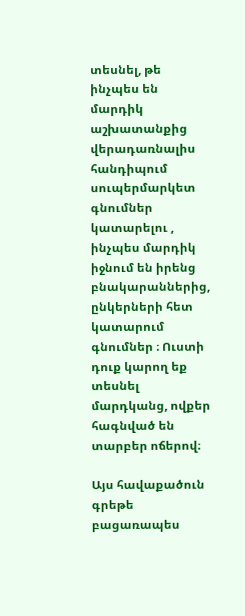տեսնել, թե ինչպես են մարդիկ աշխատանքից վերադառնալիս հանդիպում սուպերմարկետ գնումներ կատարելու , ինչպես մարդիկ իջնում են իրենց բնակարաններից, ընկերների հետ կատարում գնումներ ։ Ուստի դուք կարող եք տեսնել մարդկանց, ովքեր հագնված են տարբեր ոճերով։

Այս հավաքածուն գրեթե բացառապես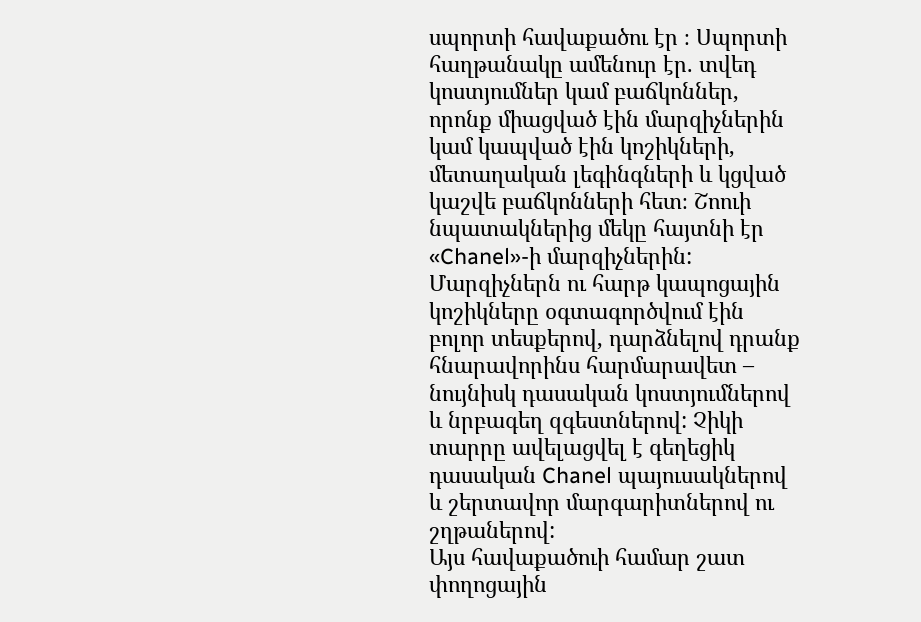սպորտի հավաքածու էր ։ Սպորտի հաղթանակը ամենուր էր. տվեդ կոստյումներ կամ բաճկոններ, որոնք միացված էին մարզիչներին կամ կապված էին կոշիկների, մետաղական լեգինգների և կցված կաշվե բաճկոնների հետ։ Շոուի նպատակներից մեկը հայտնի էր «Chanel»-ի մարզիչներին: Մարզիչներն ու հարթ կապոցային կոշիկները օգտագործվում էին բոլոր տեսքերով, դարձնելով դրանք հնարավորինս հարմարավետ – նույնիսկ դասական կոստյումներով և նրբագեղ զգեստներով: Չիկի տարրը ավելացվել է գեղեցիկ դասական Chanel պայուսակներով և շերտավոր մարգարիտներով ու շղթաներով:
Այս հավաքածուի համար շատ փողոցային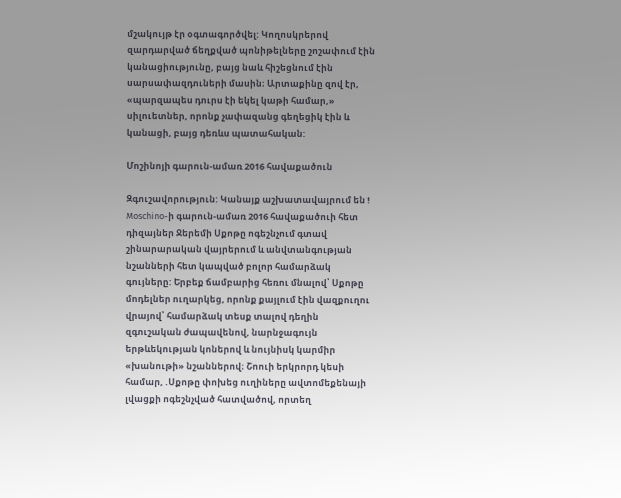մշակույթ էր օգտագործվել: Կողոսկրերով զարդարված ճեղքված պոնիթելները շոշափում էին կանացիությունը, բայց նաև հիշեցնում էին սարսափազդուների մասին։ Արտաքինը զով էր, «պարզապես դուրս էի եկել կաթի համար,» սիլուետներ, որոնք չափազանց գեղեցիկ էին և կանացի, բայց դեռևս պատահական:

Մոշինոյի գարուն-ամառ 2016 հավաքածուն

Զգուշավորություն: Կանայք աշխատավայրում են ! Moschino-ի գարուն-ամառ 2016 հավաքածուի հետ դիզայներ Ջերեմի Սքոթը ոգեշնչում գտավ շինարարական վայրերում և անվտանգության նշանների հետ կապված բոլոր համարձակ գույները: Երբեք ճամբարից հեռու մնալով՝ Սքոթը մոդելներ ուղարկեց, որոնք քայլում էին վազքուղու վրայով՝ համարձակ տեսք տալով դեղին զգուշական ժապավենով, նարնջագույն երթևեկության կոներով և նույնիսկ կարմիր «խանութի» նշաններով։ Շոուի երկրորդ կեսի համար, .Սքոթը փոխեց ուղիները ավտոմեքենայի լվացքի ոգեշնչված հատվածով, որտեղ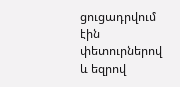ցուցադրվում էին փետուրներով և եզրով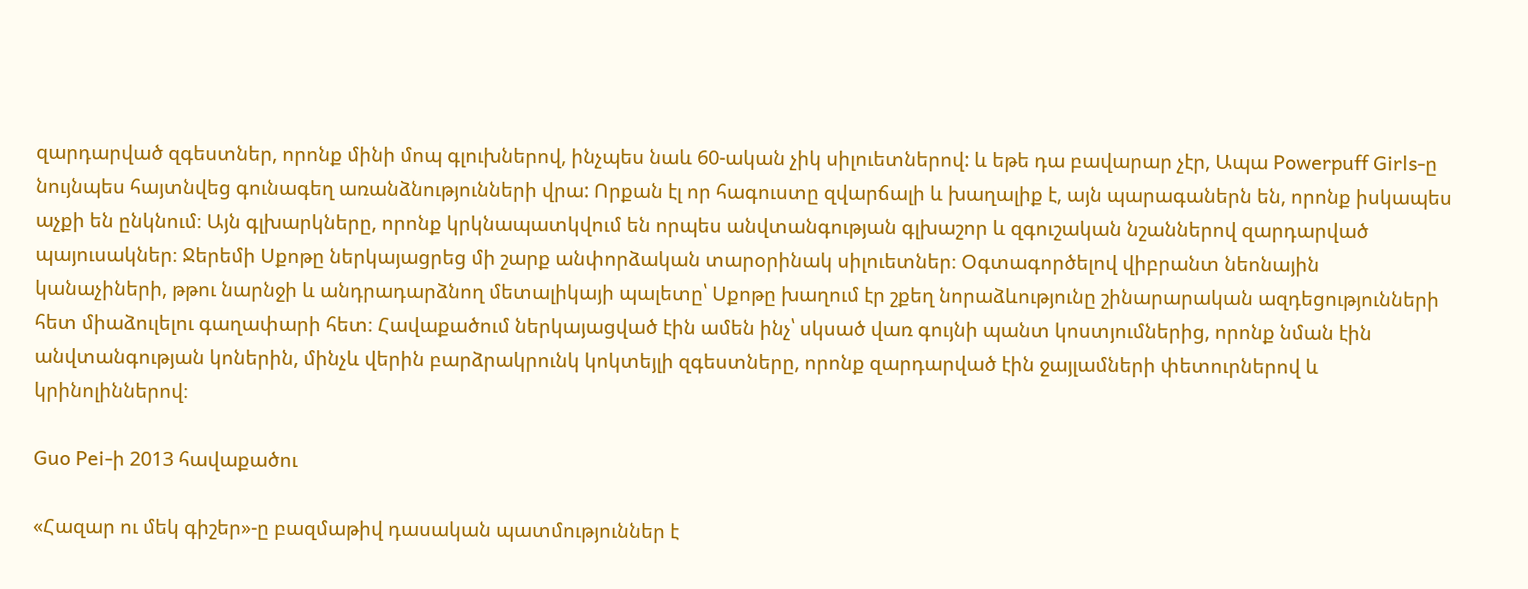զարդարված զգեստներ, որոնք մինի մոպ գլուխներով, ինչպես նաև 60-ական չիկ սիլուետներով: և եթե դա բավարար չէր, Ապա Powerpuff Girls-ը նույնպես հայտնվեց գունագեղ առանձնությունների վրա: Որքան էլ որ հագուստը զվարճալի և խաղալիք է, այն պարագաներն են, որոնք իսկապես աչքի են ընկնում։ Այն գլխարկները, որոնք կրկնապատկվում են որպես անվտանգության գլխաշոր և զգուշական նշաններով զարդարված պայուսակներ։ Ջերեմի Սքոթը ներկայացրեց մի շարք անփորձական տարօրինակ սիլուետներ։ Օգտագործելով վիբրանտ նեոնային կանաչիների, թթու նարնջի և անդրադարձնող մետալիկայի պալետը՝ Սքոթը խաղում էր շքեղ նորաձևությունը շինարարական ազդեցությունների հետ միաձուլելու գաղափարի հետ։ Հավաքածում ներկայացված էին ամեն ինչ՝ սկսած վառ գույնի պանտ կոստյումներից, որոնք նման էին անվտանգության կոներին, մինչև վերին բարձրակրունկ կոկտեյլի զգեստները, որոնք զարդարված էին ջայլամների փետուրներով և կրինոլիններով։

Guo Pei-ի 2013 հավաքածու

«Հազար ու մեկ գիշեր»-ը բազմաթիվ դասական պատմություններ է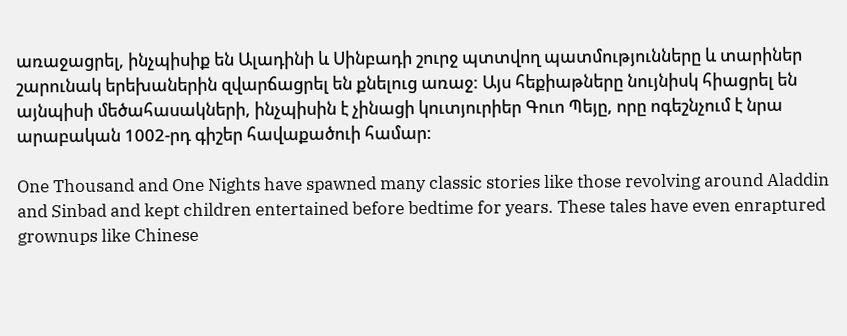առաջացրել, ինչպիսիք են Ալադինի և Սինբադի շուրջ պտտվող պատմությունները և տարիներ շարունակ երեխաներին զվարճացրել են քնելուց առաջ: Այս հեքիաթները նույնիսկ հիացրել են այնպիսի մեծահասակների, ինչպիսին է չինացի կուտյուրիեր Գուո Պեյը, որը ոգեշնչում է նրա արաբական 1002-րդ գիշեր հավաքածուի համար:

One Thousand and One Nights have spawned many classic stories like those revolving around Aladdin and Sinbad and kept children entertained before bedtime for years. These tales have even enraptured grownups like Chinese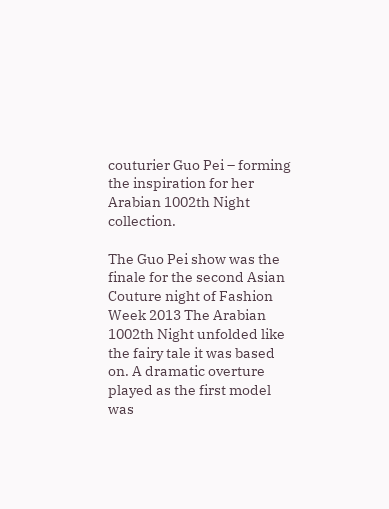couturier Guo Pei – forming the inspiration for her Arabian 1002th Night collection.

The Guo Pei show was the finale for the second Asian Couture night of Fashion Week 2013 The Arabian 1002th Night unfolded like the fairy tale it was based on. A dramatic overture played as the first model was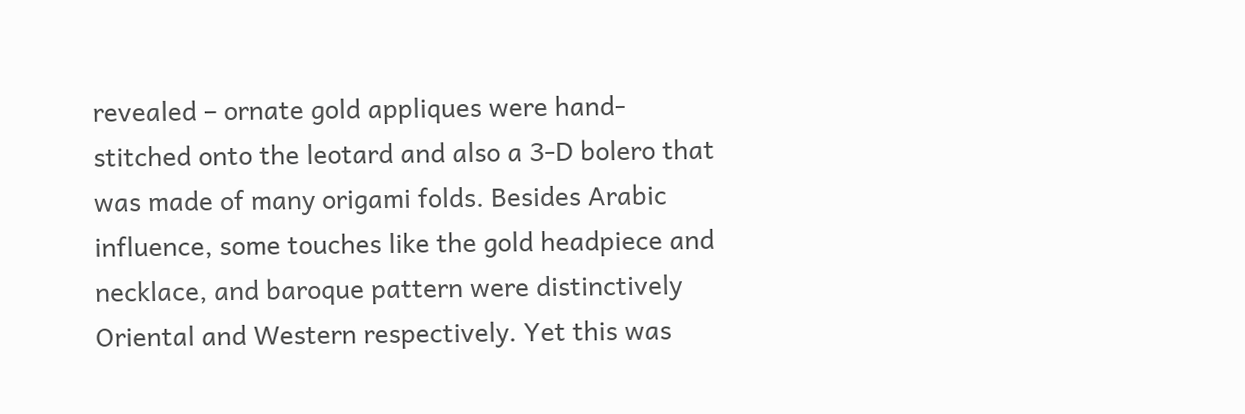revealed – ornate gold appliques were hand-stitched onto the leotard and also a 3-D bolero that was made of many origami folds. Besides Arabic influence, some touches like the gold headpiece and necklace, and baroque pattern were distinctively Oriental and Western respectively. Yet this was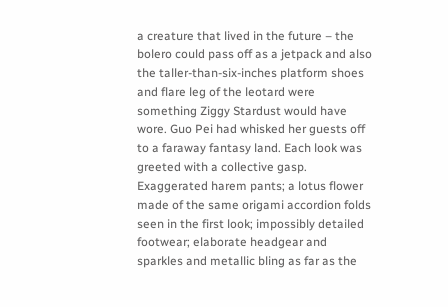a creature that lived in the future – the bolero could pass off as a jetpack and also the taller-than-six-inches platform shoes and flare leg of the leotard were something Ziggy Stardust would have wore. Guo Pei had whisked her guests off to a faraway fantasy land. Each look was greeted with a collective gasp. Exaggerated harem pants; a lotus flower made of the same origami accordion folds seen in the first look; impossibly detailed footwear; elaborate headgear and sparkles and metallic bling as far as the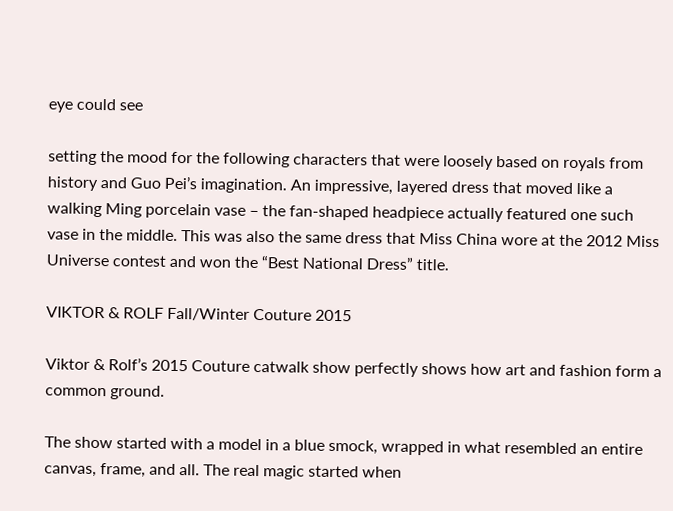eye could see

setting the mood for the following characters that were loosely based on royals from history and Guo Pei’s imagination. An impressive, layered dress that moved like a walking Ming porcelain vase – the fan-shaped headpiece actually featured one such vase in the middle. This was also the same dress that Miss China wore at the 2012 Miss Universe contest and won the “Best National Dress” title.

VIKTOR & ROLF Fall/Winter Couture 2015

Viktor & Rolf’s 2015 Couture catwalk show perfectly shows how art and fashion form a common ground.

The show started with a model in a blue smock, wrapped in what resembled an entire canvas, frame, and all. The real magic started when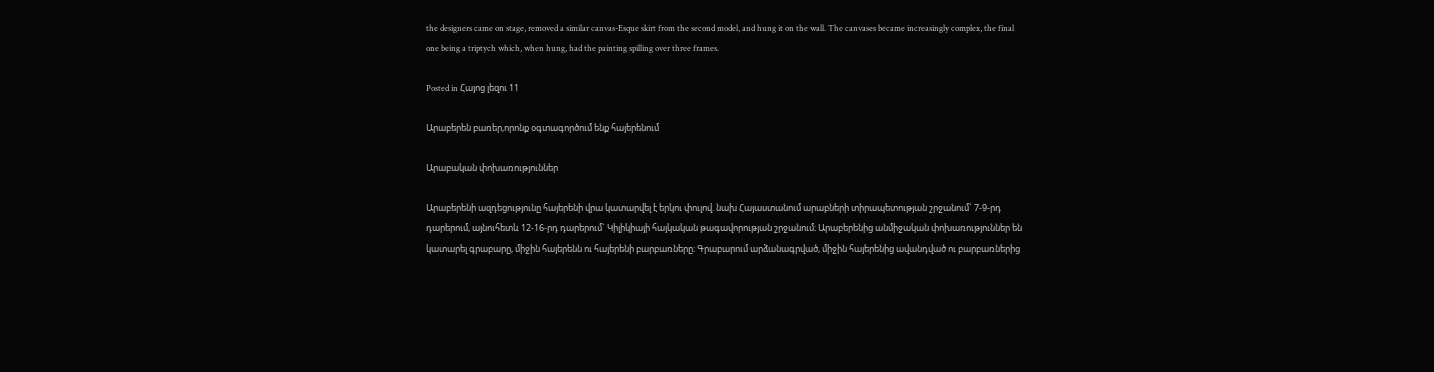the designers came on stage, removed a similar canvas-Esque skirt from the second model, and hung it on the wall. The canvases became increasingly complex, the final one being a triptych which, when hung, had the painting spilling over three frames.

Posted in Հայոց լեզու 11

Արաբերեն բառեր,որոնք օգտագործում ենք հայերենում

Արաբական փոխառություններ

Արաբերենի ազդեցությունը հայերենի վրա կատարվել է երկու փուլով. նախ Հայաստանում արաբների տիրապետության շրջանում` 7-9-րդ դարերում, այնուհետև 12-16-րդ դարերում` Կիլիկիայի հայկական թագավորության շրջանում։ Արաբերենից անմիջական փոխառություններ են կատարել գրաբարը, միջին հայերենն ու հայերենի բարբառները։ Գրաբարում արձանագրված, միջին հայերենից ավանդված ու բարբառներից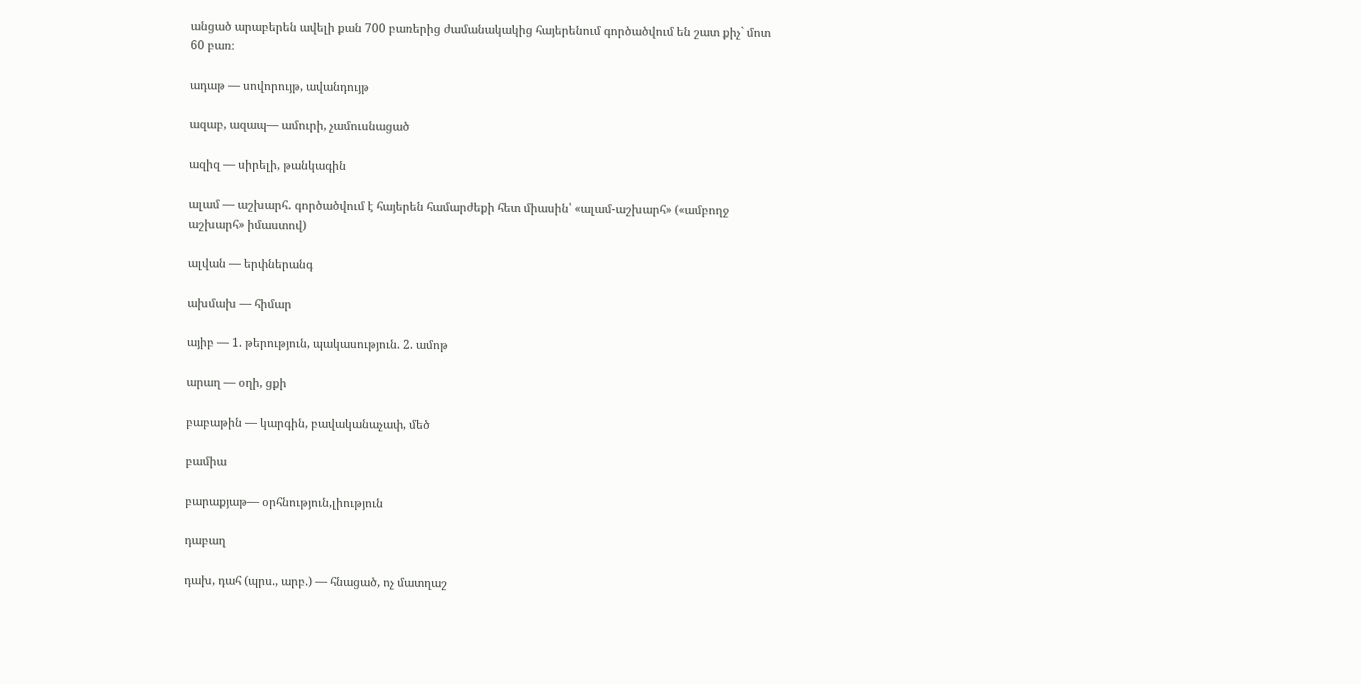անցած արաբերեն ավելի քան 700 բառերից ժամանակակից հայերենում գործածվում են շատ քիչ` մոտ 60 բառ։

ադաթ — սովորույթ, ավանդույթ

ազաբ, ազապ— ամուրի, չամուսնացած

ազիզ — սիրելի, թանկագին

ալամ — աշխարհ․ գործածվում է հայերեն համարժեքի հետ միասին՝ «ալամ-աշխարհ» («ամբողջ աշխարհ» իմաստով)

ալվան — երփներանգ

ախմախ — հիմար

այիբ — 1. թերություն, պակասություն. 2. ամոթ

արաղ — օղի, ցքի

բաբաթին — կարգին, բավականաչափ, մեծ

բամիա

բարաքյաթ— օրհնություն,լիություն

դաբաղ

դախ, դահ (պրս., արբ.) — հնացած, ոչ մատղաշ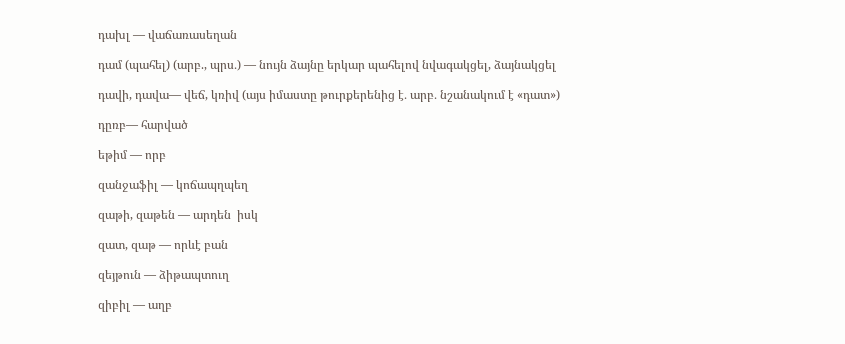դախլ — վաճառասեղան

դամ (պահել) (արբ., պրս․) — նույն ձայնը երկար պահելով նվագակցել, ձայնակցել

դավի, դավա— վեճ, կռիվ (այս իմաստը թուրքերենից է․ արբ․ նշանակում է «դատ»)

դըռբ— հարված

եթիմ — որբ

զանջաֆիլ — կոճապղպեղ

զաթի, զաթեն — արդեն  իսկ

զատ, զաթ — որևէ բան

զեյթուն — ձիթապտուղ

զիբիլ — աղբ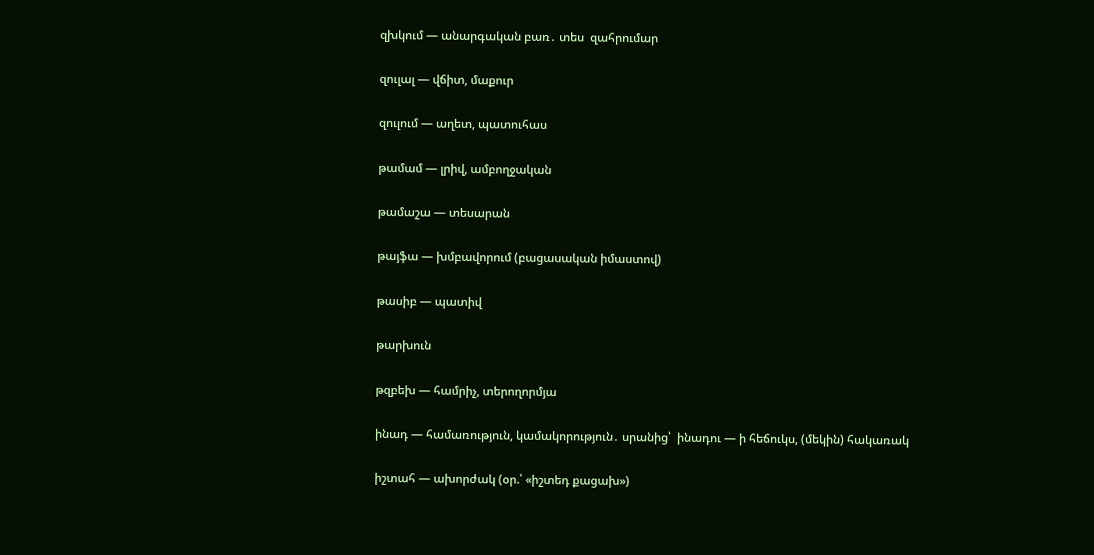զխկում — անարգական բառ․ տես  զահրումար

զուլալ — վճիտ, մաքուր

զուլում — աղետ, պատուհաս

թամամ — լրիվ, ամբողջական

թամաշա — տեսարան

թայֆա — խմբավորում (բացասական իմաստով)

թասիբ — պատիվ

թարխուն

թզբեխ — համրիչ, տերողորմյա

ինադ — համառություն, կամակորություն․ սրանից՝  ինադու — ի հեճուկս, (մեկին) հակառակ

իշտահ — ախորժակ (օր.՝ «իշտեդ քացախ»)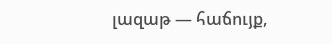լազաթ — հաճույք,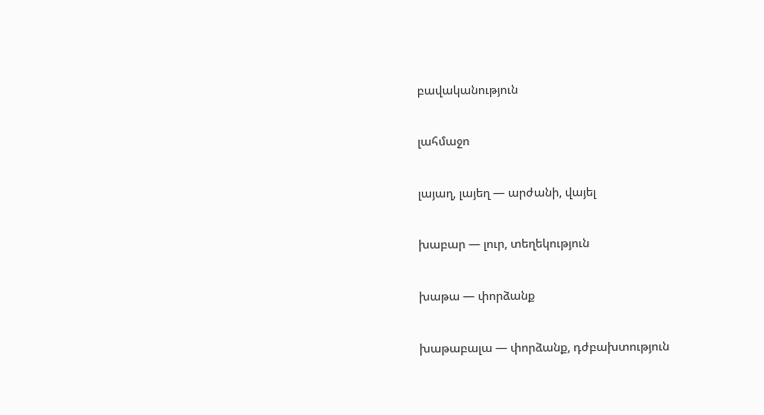բավականություն

լահմաջո

լայաղ, լայեղ — արժանի, վայել

խաբար — լուր, տեղեկություն

խաթա — փորձանք

խաթաբալա — փորձանք, դժբախտություն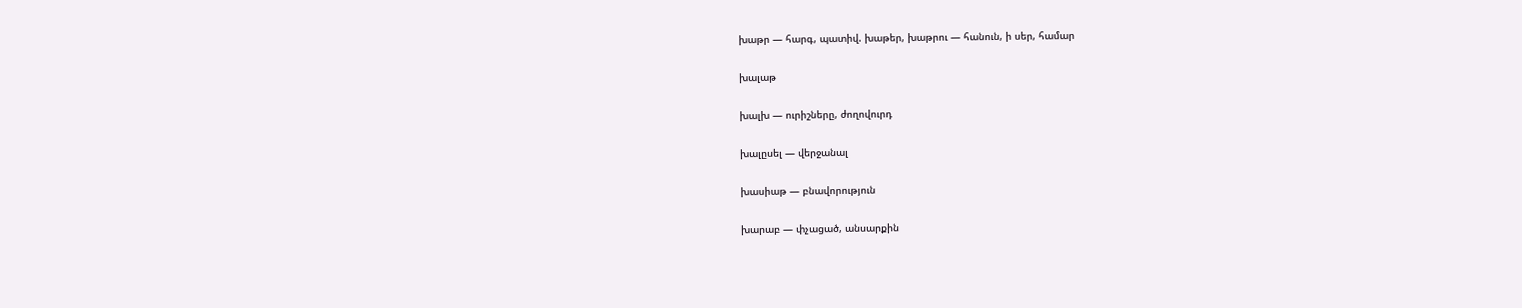խաթր — հարգ, պատիվ. խաթեր, խաթրու — հանուն, ի սեր, համար

խալաթ

խալխ — ուրիշները, ժողովուրդ

խալըսել — վերջանալ

խասիաթ — բնավորություն

խարաբ — փչացած, անսարքին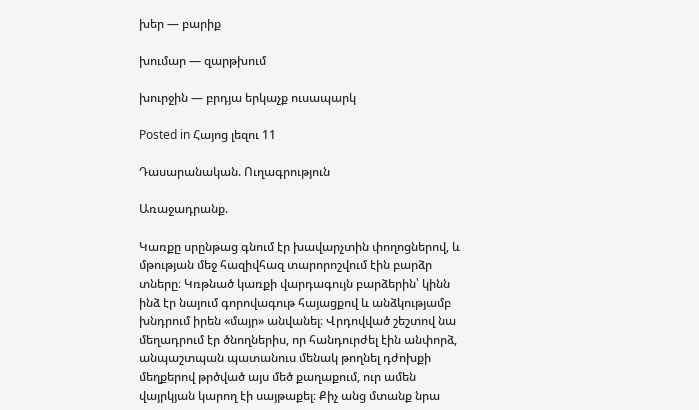խեր — բարիք

խումար — զարթխում

խուրջին — բրդյա երկաչք ուսապարկ

Posted in Հայոց լեզու 11

Դասարանական. Ուղագրություն

Առաջադրանք.

Կառքը սրընթաց գնում էր խավարչտին փողոցներով, և մթության մեջ հազիվհազ տարորոշվում էին բարձր տները։ Կռթնած կառքի վարդագույն բարձերին՝ կինն ինձ էր նայում գորովագութ հայացքով և անձկությամբ խնդրում իրեն «մայր» անվանել։ Վրդովված շեշտով նա մեղադրում էր ծնողներիս, որ հանդուրժել էին անփորձ, անպաշտպան պատանուս մենակ թողնել դժոխքի մեղքերով թրծված այս մեծ քաղաքում, ուր ամեն վայրկյան կարող էի սայթաքել։ Քիչ անց մտանք նրա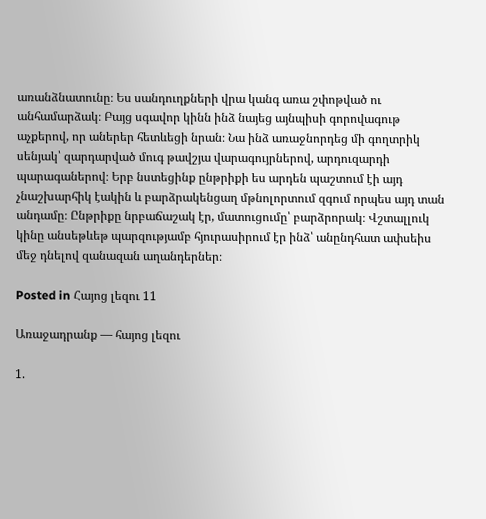առանձնատունը։ Ես սանդուղքների վրա կանգ առա շփոթված ու անհամարձակ։ Բայց սգավոր կինն ինձ նայեց այնպիսի գորովագութ աչքերով, որ աներեր հետևեցի նրան։ Նա ինձ առաջնորդեց մի գողտրիկ սենյակ՝ զարդարված մուգ թավշյա վարագույրներով, արդուզարդի պարագաներով։ Երբ նստեցինք ընթրիքի ես արդեն պաշտում էի այդ չնաշխարհիկ էակին և բարձրակենցաղ մթնոլորտում զգում որպես այդ տան անդամը։ Ընթրիքը նրբաճաշակ էր, մատուցումը՝ բարձրորակ։ Վշտալլուկ կինը անսեթևեթ պարզությամբ հյուրասիրում էր ինձ՝ անընդհատ ափսեիս մեջ դնելով զանազան աղանդերներ։

Posted in Հայոց լեզու 11

Առաջադրանք — հայոց լեզու

1.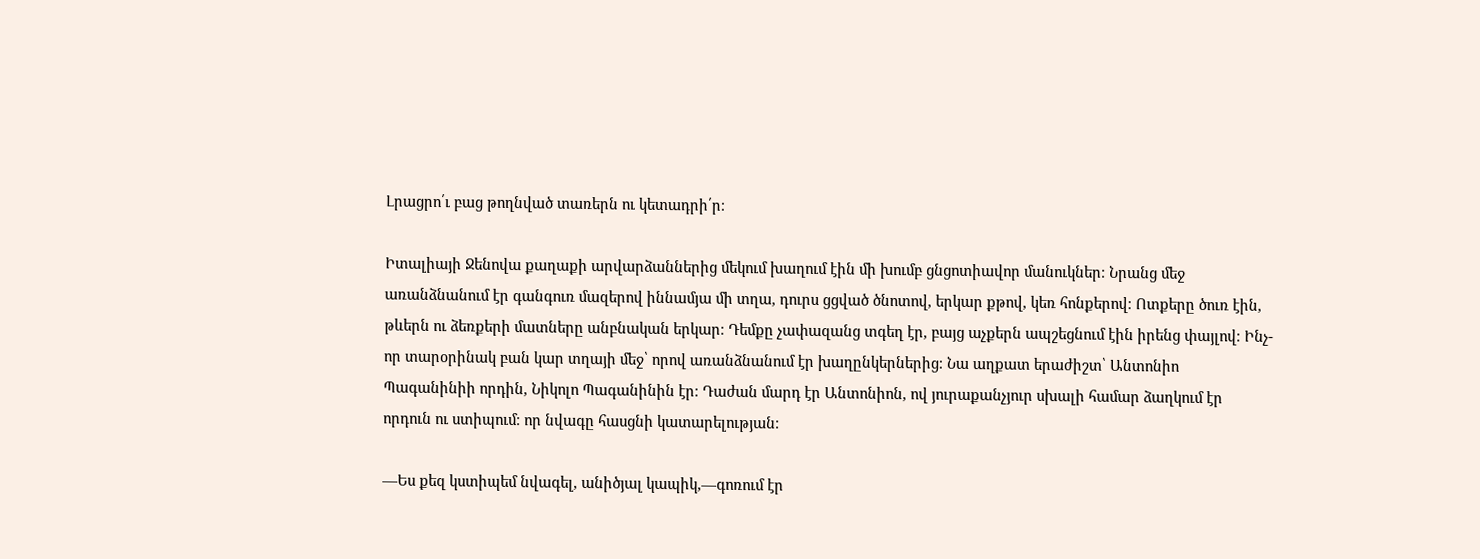Լրացրո՛ւ բաց թողնված տառերն ու կետադրի՛ր։

Իտալիայի Ջենովա քաղաքի արվարձաններից մեկում խաղում էին մի խումբ ցնցոտիավոր մանուկներ։ Նրանց մեջ առանձնանում էր գանգուռ մազերով իննամյա մի տղա, դուրս ցցված ծնոտով, երկար քթով, կեռ հոնքերով։ Ոտքերը ծուռ էին, թևերն ու ձեռքերի մատները անբնական երկար։ Դեմքը չափազանց տգեղ էր, բայց աչքերն ապշեցնում էին իրենց փայլով։ Ինչ-որ տարօրինակ բան կար տղայի մեջ՝ որով առանձնանում էր խաղընկերներից։ Նա աղքատ երաժիշտ՝ Անտոնիո Պագանինիի որդին, Նիկոլո Պագանինին էր։ Դաժան մարդ էր Անտոնիոն, ով յուրաքանչյուր սխալի համար ձաղկում էր որդուն ու ստիպում։ որ նվագը հասցնի կատարելության։

—Ես քեզ կստիպեմ նվագել, անիծյալ կապիկ,—գոռում էր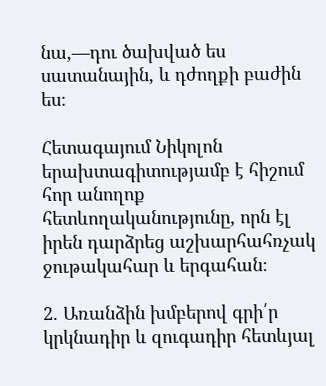նա,—դու ծախված ես սատանային, և դժողքի բաժին ես։

Հետագայում Նիկոլոն երախտագիտությամբ է հիշում հոր անողոք հետևողականությունը, որն էլ իրեն դարձրեց աշխարհահռչակ ջութակահար և երգահան։

2. Առանձին խմբերով գրի՛ր կրկնադիր և զուգադիր հետևյալ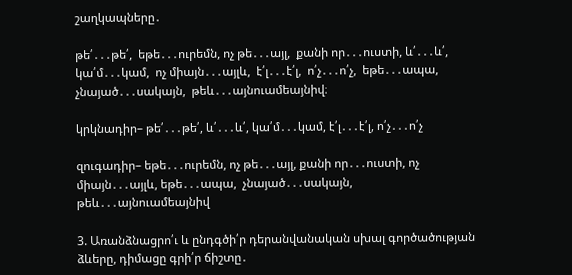շաղկապները․

թե՛․․․թե՛,  եթե․․․ուրեմն, ոչ թե․․․այլ,  քանի որ․․․ուստի, և՛․․․և՛,  կա՛մ․․․կամ,  ոչ միայն․․․այլև,  է՛լ․․․է՛լ,  ո՛չ․․․ո՛չ,  եթե․․․ապա,   չնայած․․․սակայն,  թեև․․․այնուամեայնիվ։

կրկնադիր– թե՛․․․թե՛, և՛․․․և՛, կա՛մ․․․կամ, է՛լ․․․է՛լ, ո՛չ․․․ո՛չ

զուգադիր– եթե․․․ուրեմն, ոչ թե․․․այլ, քանի որ․․․ուստի, ոչ միայն․․․այլև, եթե․․․ապա,  չնայած․․․սակայն,  թեև․․․այնուամեայնիվ

3. Առանձնացրո՛ւ և ընդգծի՛ր դերանվանական սխալ գործածության ձևերը, դիմացը գրի՛ր ճիշտը․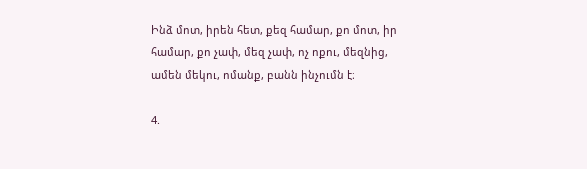Ինձ մոտ, իրեն հետ, քեզ համար, քո մոտ, իր համար, քո չափ, մեզ չափ, ոչ ոքու, մեզնից, ամեն մեկու, ոմանք, բանն ինչումն է։

4.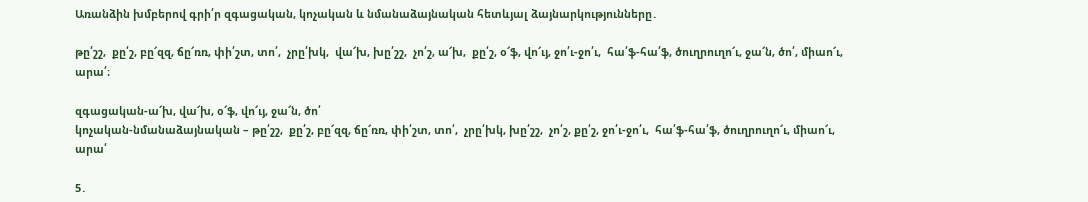Առանձին խմբերով գրի՛ր զգացական, կոչական և նմանաձայնական հետևյալ ձայնարկությունները․

թը՛շշ,  քը՛շ, բը՜զզ, ճը՜ռռ, փի՛շտ, տո՛,  չրը՛խկ,  վա՜խ, խը՛շշ,  չո՛շ, ա՜խ,  քը՛շ, օ՜ֆ, վո՜ւյ, ջո՛ւ-ջո՛ւ,  հա՛ֆ-հա՛ֆ, ծուղրուղո՜ւ, ջա՜ն, ծո՛, միաո՜ւ, արա՛։

զգացական-ա՜խ, վա՜խ, օ՜ֆ, վո՜ւյ, ջա՜ն, ծո՛
կոչական-նմանաձայնական – թը՛շշ,  քը՛շ, բը՜զզ, ճը՜ռռ, փի՛շտ, տո՛,  չրը՛խկ, խը՛շշ,  չո՛շ, քը՛շ, ջո՛ւ-ջո՛ւ,  հա՛ֆ-հա՛ֆ, ծուղրուղո՜ւ, միաո՜ւ, արա՛

5․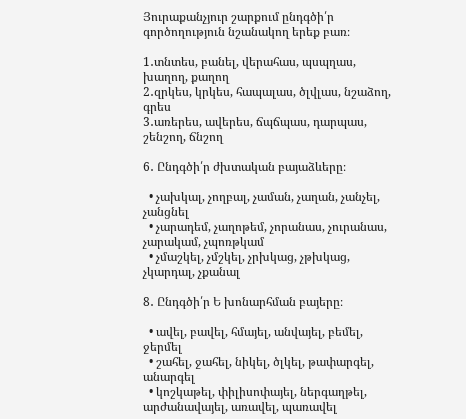Յուրաքանչյուր շարքում ընդգծի՛ր գործողություն նշանակող երեք բառ։

1․տնտես, բանել, վերահաս, պսպղաս, խաղող, քաղող
2․զրկես, կրկես, հապալաս, ծլվլաս, նշաձող, գրես
3․առերես, ավերես, ճպճպաս, դարպաս, շենշող, ճնշող

6․ Ընդգծի՛ր ժխտական բայաձևերը։

  • չախկալ, չողբալ, չաման, չաղան, չանչել, չանցնել
  • չարադեմ, չաղոթեմ, չորանաս, չուրանաս, չարակամ, չպոռթկամ
  • չմաշկել, չմշկել, չրխկաց, չթխկաց, չկարդալ, չքանալ

8․ Ընդգծի՛ր Ե խոնարհման բայերը։

  • ավել, բավել, հմայել, անվայել, բեմել, ջերմել
  • շահել, ջահել, նիկել, ծլկել, թափարգել, անարգել
  • կոշկաթել, փիլիսոփայել, ներգաղթել, արժանավայել, առավել, պառավել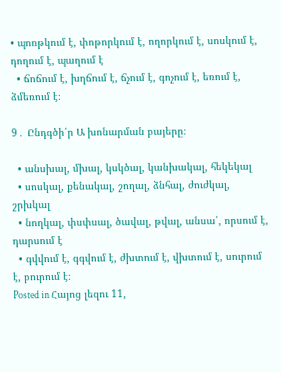• պոռթկում է, փոթորկում է, ողորկում է, սոսկում է, դողում է, պաղում է
  • ճոճում է, խղճում է, ճչում է, գոչում է, եռում է, ձմեռում է։

9․ Ընդգծի՛ր Ա խոնարման բայերը։

  • անսխալ, մխալ, կսկծալ, կանխակալ, հեկեկալ
  • սոսկալ, քենակալ, շողալ, ձնհալ, ժուժկալ, շրխկալ
  • նողկալ, փսփսալ, ծավալ, թվալ, անսա՛, որսում է, դարսում է
  • գվվում է, գգվում է, ժխտում է, վխտում է, սուրում է, բուրում է։
Posted in Հայոց լեզու 11,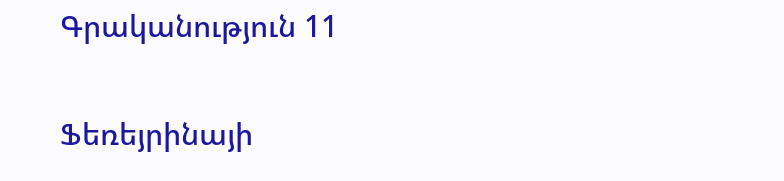Գրականություն 11

Ֆեռեյրինայի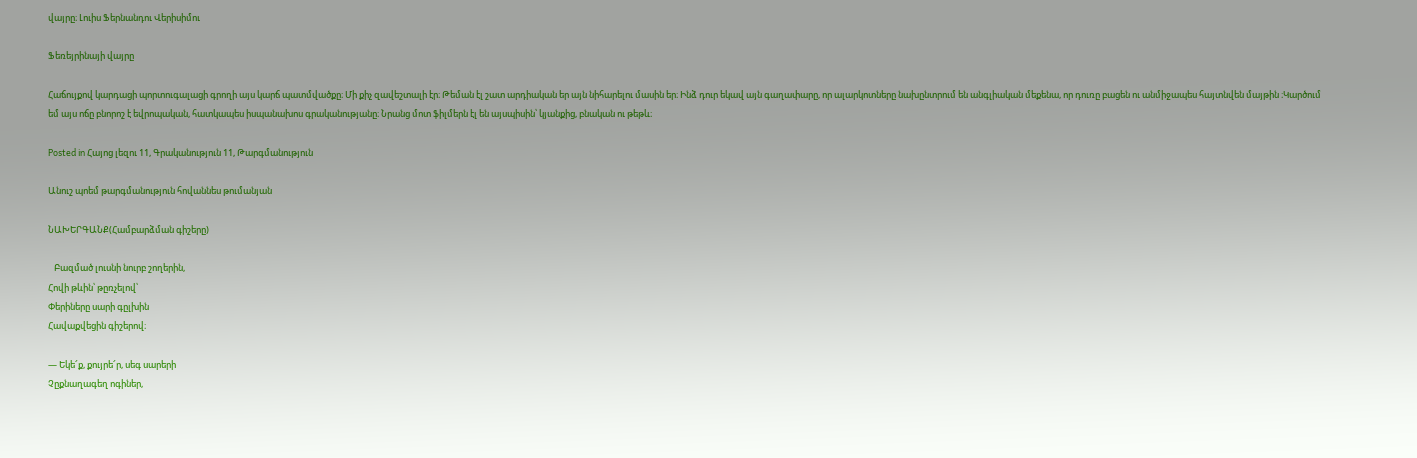վայրը։ Լուիս Ֆերնանդու Վերիսիմու

Ֆեռեյրինայի վայրը

Հաճույքով կարդացի պորտուգալացի գրողի այս կարճ պատմվածքը։ Մի քիչ զավեշտալի էր։ Թեման էլ շատ արդիական եր այն նիհարելու մասին եր։ Ինձ դուր եկավ այն գաղափարը, որ ալարկոտները նախընտրում են անգլիական մեքենա, որ դուռը բացեն ու անմիջապես հայտնվեն մայթին ։Կարծում եմ այս ոճը բնորոշ է եվրոպական, հատկապես իսպանախոս գրականությանը։ Նրանց մոտ ֆիլմերն էլ են այսպիսին՝ կյանքից, բնական ու թեթև։

Posted in Հայոց լեզու 11, Գրականություն 11, Թարգմանություն

Անուշ պոեմ թարգմանություն հովաննես թումանյան

ՆԱԽԵՐԳԱՆՔ(Համբարձման գիշերը)

   Բազմած լուսնի նուրբ շողերին,
Հովի թևին՝ թըռչելով՝
Փերիները սարի գըլխին
Հավաքվեցին գիշերով։

— Եկե՜ք, քույրե՜ր, սեգ սարերի
Չըքնաղագեղ ոգիներ,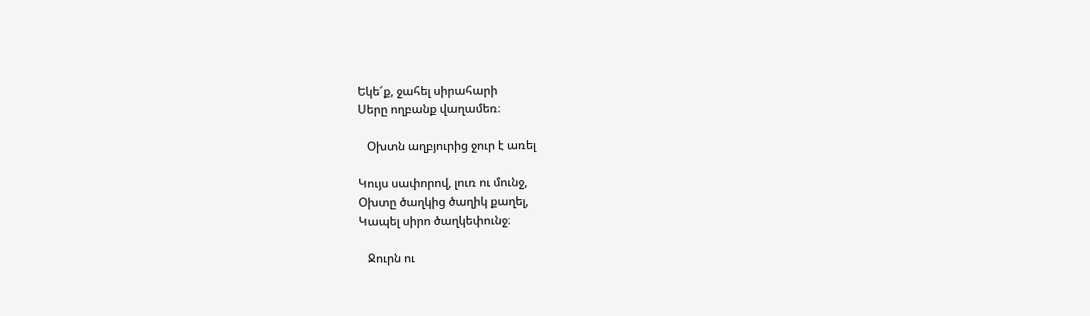Եկե՜ք, ջահել սիրահարի
Սերը ողբանք վաղամեռ։

   Օխտն աղբյուրից ջուր է առել

Կույս սափորով, լուռ ու մունջ,
Օխտը ծաղկից ծաղիկ քաղել,
Կապել սիրո ծաղկեփունջ։

   Ջուրն ու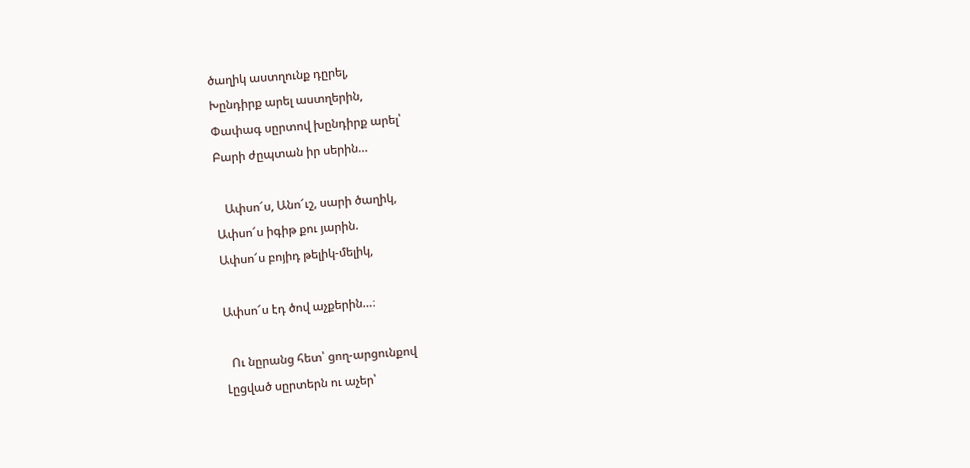ծաղիկ աստղունք դըրել,
Խընդիրք արել աստղերին,
Փափագ սըրտով խընդիրք արել՝
Բարի ժըպտան իր սերին…

   Ափսո՜ս, Անո՜ւշ, սարի ծաղիկ,
Ափսո՜ս իգիթ քու յարին.
Ափսո՜ս բոյիդ թելիկ-մելիկ,

Ափսո՜ս էդ ծով աչքերին…։

  Ու նըրանց հետ՝ ցող-արցունքով
Լըցված սըրտերն ու աչեր՝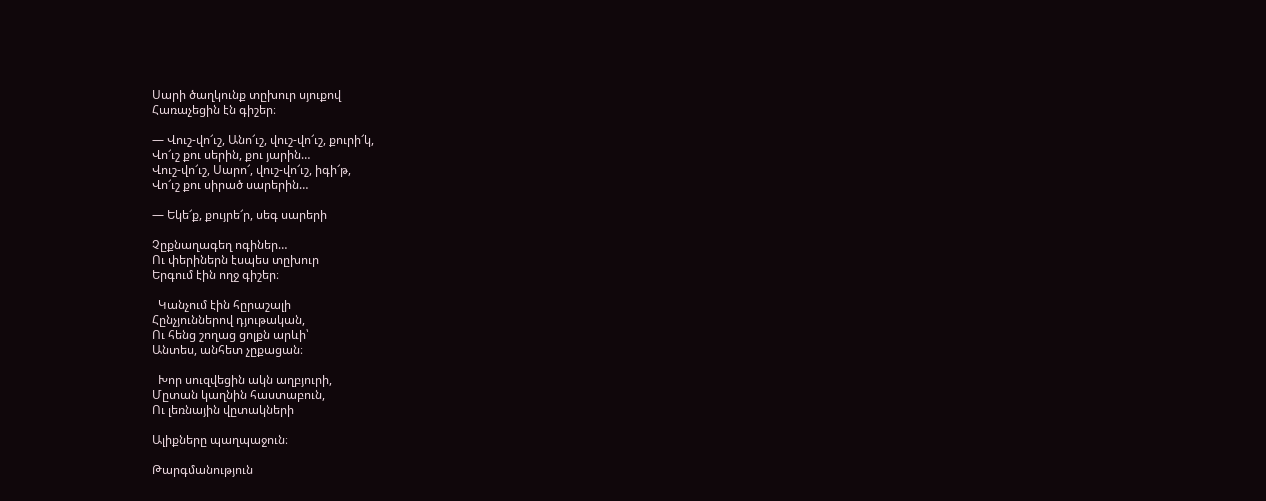Սարի ծաղկունք տըխուր սյուքով
Հառաչեցին էն գիշեր։

— Վուշ-վո՜ւշ, Անո՜ւշ, վուշ-վո՜ւշ, քուրի՜կ,
Վո՜ւշ քու սերին, քու յարին…
Վուշ-վո՜ւշ, Սարո՜, վուշ-վո՜ւշ, իգի՜թ,
Վո՜ւշ քու սիրած սարերին…

— Եկե՜ք, քույրե՜ր, սեգ սարերի

Չըքնաղագեղ ոգիներ…
Ու փերիներն էսպես տըխուր
Երգում էին ողջ գիշեր։

  Կանչում էին հըրաշալի
Հընչյուններով դյութական,
Ու հենց շողաց ցոլքն արևի՝
Անտես, անհետ չըքացան։

  Խոր սուզվեցին ակն աղբյուրի,
Մըտան կաղնին հաստաբուն,
Ու լեռնային վըտակների

Ալիքները պաղպաջուն։

Թարգմանություն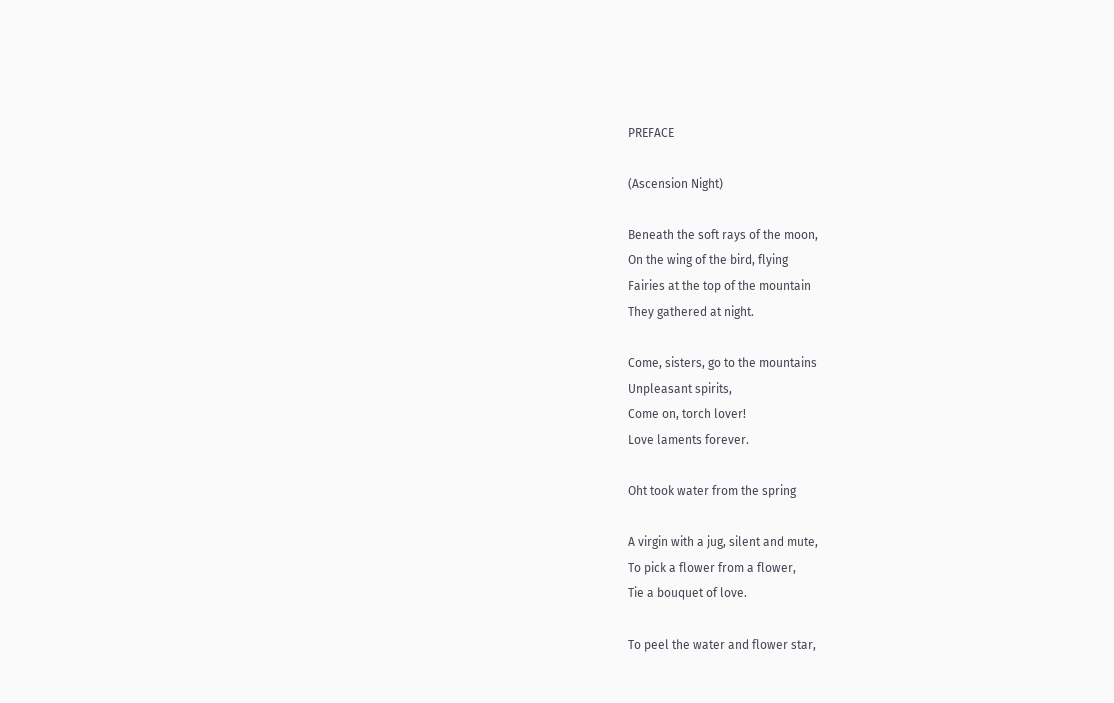PREFACE

(Ascension Night)

Beneath the soft rays of the moon,
On the wing of the bird, flying
Fairies at the top of the mountain
They gathered at night.

Come, sisters, go to the mountains
Unpleasant spirits,
Come on, torch lover!
Love laments forever.

Oht took water from the spring

A virgin with a jug, silent and mute,
To pick a flower from a flower,
Tie a bouquet of love.

To peel the water and flower star,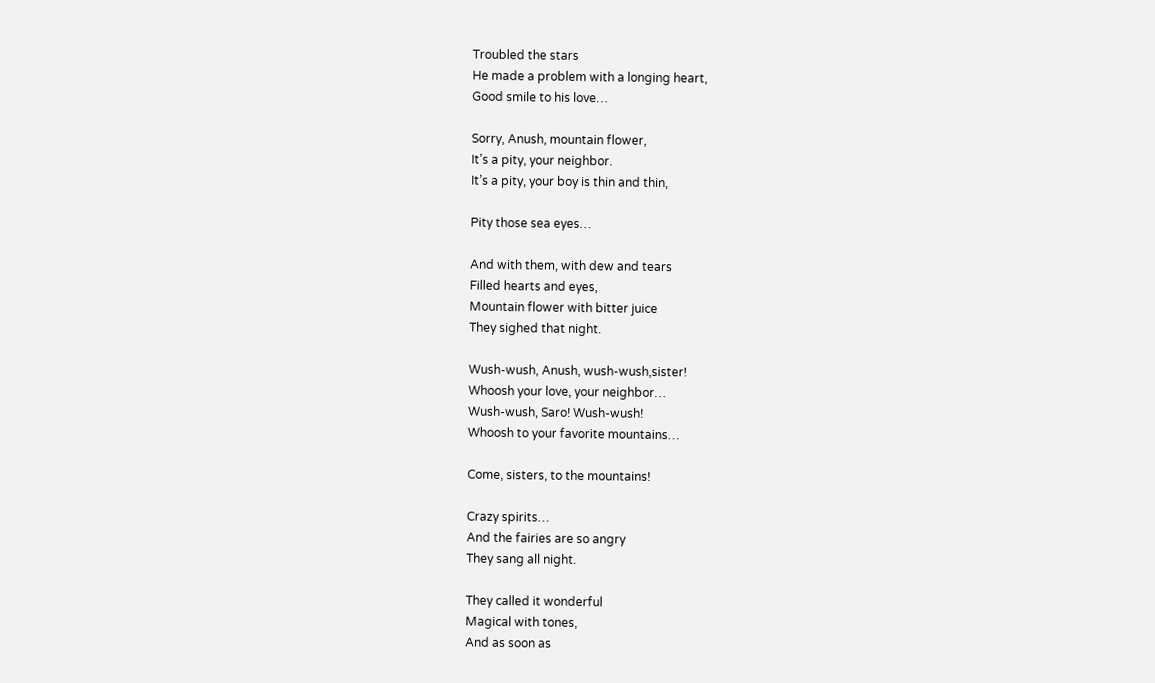Troubled the stars
He made a problem with a longing heart,
Good smile to his love…

Sorry, Anush, mountain flower,
It’s a pity, your neighbor.
It’s a pity, your boy is thin and thin,

Pity those sea eyes…

And with them, with dew and tears
Filled hearts and eyes,
Mountain flower with bitter juice
They sighed that night.

Wush-wush, Anush, wush-wush,sister!
Whoosh your love, your neighbor…
Wush-wush, Saro! Wush-wush!
Whoosh to your favorite mountains…

Come, sisters, to the mountains!

Crazy spirits…
And the fairies are so angry
They sang all night.

They called it wonderful
Magical with tones,
And as soon as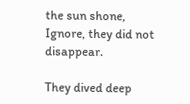the sun shone,
Ignore, they did not disappear.

They dived deep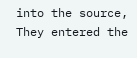into the source,
They entered the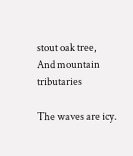stout oak tree,
And mountain tributaries

The waves are icy.